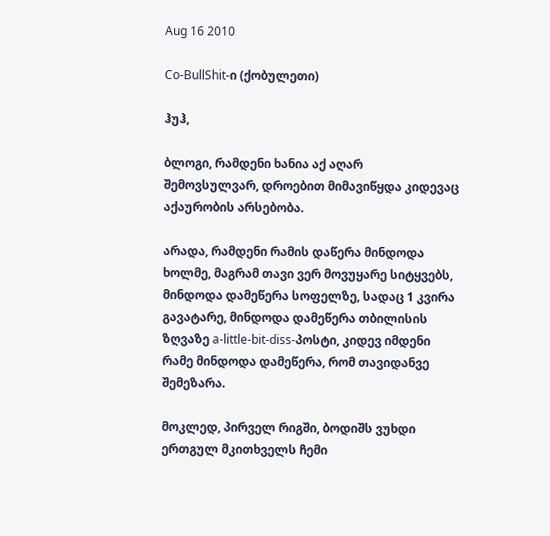Aug 16 2010

Co-BullShit-ი (ქობულეთი)

ჰუჰ,

ბლოგი, რამდენი ხანია აქ აღარ შემოვსულვარ, დროებით მიმავიწყდა კიდევაც აქაურობის არსებობა.

არადა, რამდენი რამის დაწერა მინდოდა ხოლმე, მაგრამ თავი ვერ მოვუყარე სიტყვებს, მინდოდა დამეწერა სოფელზე, სადაც 1 კვირა გავატარე, მინდოდა დამეწერა თბილისის ზღვაზე a-little-bit-diss-პოსტი, კიდევ იმდენი რამე მინდოდა დამეწერა, რომ თავიდანვე შემეზარა.

მოკლედ, პირველ რიგში, ბოდიშს ვუხდი ერთგულ მკითხველს ჩემი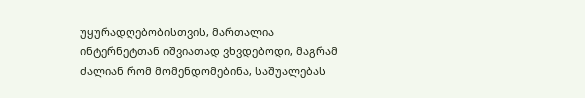უყურადღებობისთვის, მართალია ინტერნეტთან იშვიათად ვხვდებოდი, მაგრამ ძალიან რომ მომენდომებინა, საშუალებას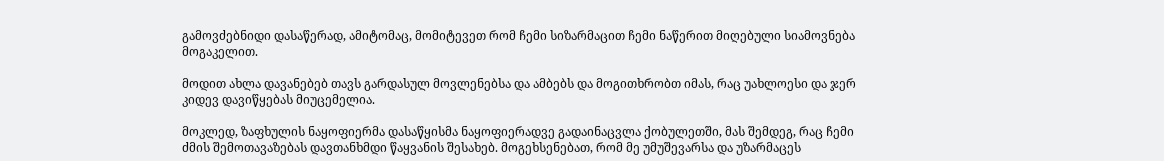გამოვძებნიდი დასაწერად, ამიტომაც, მომიტევეთ რომ ჩემი სიზარმაცით ჩემი ნაწერით მიღებული სიამოვნება მოგაკელით.

მოდით ახლა დავანებებ თავს გარდასულ მოვლენებსა და ამბებს და მოგითხრობთ იმას, რაც უახლოესი და ჯერ კიდევ დავიწყებას მიუცემელია.

მოკლედ, ზაფხულის ნაყოფიერმა დასაწყისმა ნაყოფიერადვე გადაინაცვლა ქობულეთში, მას შემდეგ, რაც ჩემი ძმის შემოთავაზებას დავთანხმდი წაყვანის შესახებ. მოგეხსენებათ, რომ მე უმუშევარსა და უზარმაცეს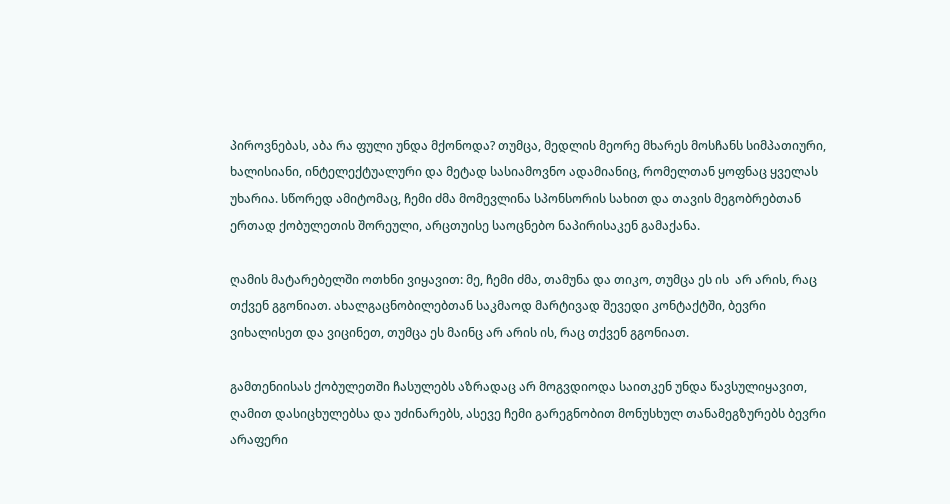პიროვნებას, აბა რა ფული უნდა მქონოდა? თუმცა, მედლის მეორე მხარეს მოსჩანს სიმპათიური, ხალისიანი, ინტელექტუალური და მეტად სასიამოვნო ადამიანიც, რომელთან ყოფნაც ყველას უხარია. სწორედ ამიტომაც, ჩემი ძმა მომევლინა სპონსორის სახით და თავის მეგობრებთან ერთად ქობულეთის შორეული, არცთუისე საოცნებო ნაპირისაკენ გამაქანა.

ღამის მატარებელში ოთხნი ვიყავით: მე, ჩემი ძმა, თამუნა და თიკო, თუმცა ეს ის  არ არის, რაც თქვენ გგონიათ. ახალგაცნობილებთან საკმაოდ მარტივად შევედი კონტაქტში, ბევრი ვიხალისეთ და ვიცინეთ, თუმცა ეს მაინც არ არის ის, რაც თქვენ გგონიათ.

გამთენიისას ქობულეთში ჩასულებს აზრადაც არ მოგვდიოდა საითკენ უნდა წავსულიყავით, ღამით დასიცხულებსა და უძინარებს, ასევე ჩემი გარეგნობით მონუსხულ თანამეგზურებს ბევრი არაფერი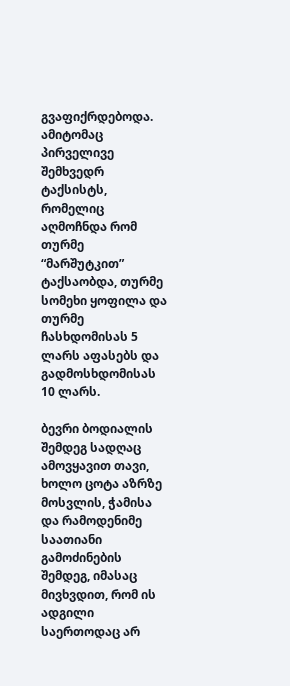გვაფიქრდებოდა. ამიტომაც პირველივე შემხვედრ ტაქსისტს, რომელიც აღმოჩნდა რომ თურმე “მარშუტკით” ტაქსაობდა, თურმე სომეხი ყოფილა და თურმე ჩასხდომისას 5 ლარს აფასებს და გადმოსხდომისას 10 ლარს.

ბევრი ბოდიალის შემდეგ სადღაც ამოვყავით თავი, ხოლო ცოტა აზრზე მოსვლის, ჭამისა და რამოდენიმე საათიანი გამოძინების შემდეგ, იმასაც მივხვდით, რომ ის ადგილი საერთოდაც არ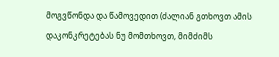მოგვწონდა და წამოვედით (ძალიან გთხოვთ ამის დაკონკრეტებას ნუ მომთხოვთ, მიმძიმს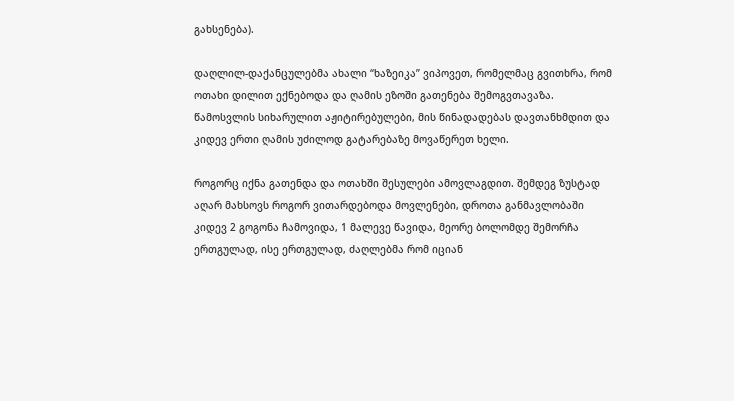გახსენება).

დაღლილ-დაქანცულებმა ახალი “ხაზეიკა” ვიპოვეთ, რომელმაც გვითხრა, რომ ოთახი დილით ექნებოდა და ღამის ეზოში გათენება შემოგვთავაზა. წამოსვლის სიხარულით აჟიტირებულები, მის წინადადებას დავთანხმდით და კიდევ ერთი ღამის უძილოდ გატარებაზე მოვაწერეთ ხელი.

როგორც იქნა გათენდა და ოთახში შესულები ამოვლაგდით. შემდეგ ზუსტად აღარ მახსოვს როგორ ვითარდებოდა მოვლენები, დროთა განმავლობაში კიდევ 2 გოგონა ჩამოვიდა, 1 მალევე წავიდა, მეორე ბოლომდე შემორჩა ერთგულად, ისე ერთგულად, ძაღლებმა რომ იციან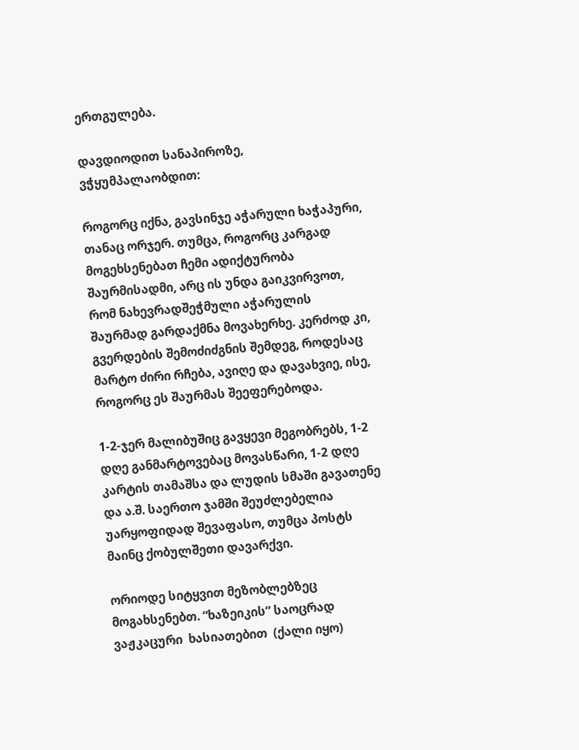ერთგულება.

დავდიოდით სანაპიროზე, ვჭყუმპალაობდით:

როგორც იქნა, გავსინჯე აჭარული ხაჭაპური, თანაც ორჯერ. თუმცა, როგორც კარგად მოგეხსენებათ ჩემი ადიქტურობა შაურმისადმი, არც ის უნდა გაიკვირვოთ, რომ ნახევრადშეჭმული აჭარულის შაურმად გარდაქმნა მოვახერხე. კერძოდ კი, გვერდების შემოძიძგნის შემდეგ, როდესაც მარტო ძირი რჩება, ავიღე და დავახვიე, ისე, როგორც ეს შაურმას შეეფერებოდა.

1-2-ჯერ მალიბუშიც გავყევი მეგობრებს, 1-2 დღე განმარტოვებაც მოვასწარი, 1-2 დღე კარტის თამაშსა და ლუდის სმაში გავათენე და ა.შ. საერთო ჯამში შეუძლებელია უარყოფიდად შევაფასო, თუმცა პოსტს მაინც ქობულშეთი დავარქვი.

ორიოდე სიტყვით მეზობლებზეც მოგახსენებთ. “ხაზეიკის” საოცრად ვაჟკაცური  ხასიათებით  (ქალი იყო)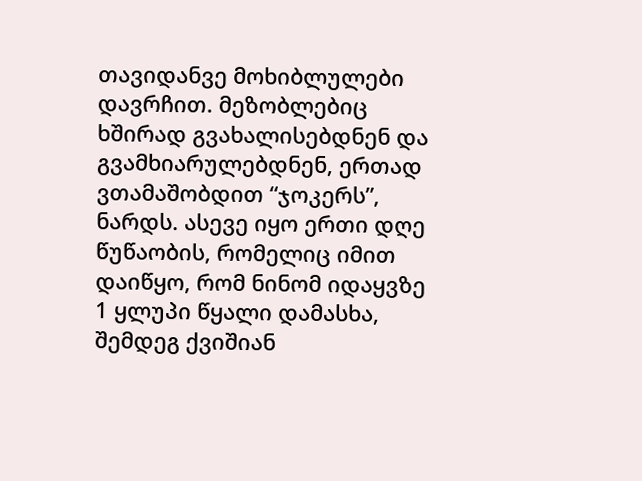თავიდანვე მოხიბლულები დავრჩით. მეზობლებიც ხშირად გვახალისებდნენ და გვამხიარულებდნენ, ერთად ვთამაშობდით “ჯოკერს”, ნარდს. ასევე იყო ერთი დღე წუწაობის, რომელიც იმით დაიწყო, რომ ნინომ იდაყვზე 1 ყლუპი წყალი დამასხა, შემდეგ ქვიშიან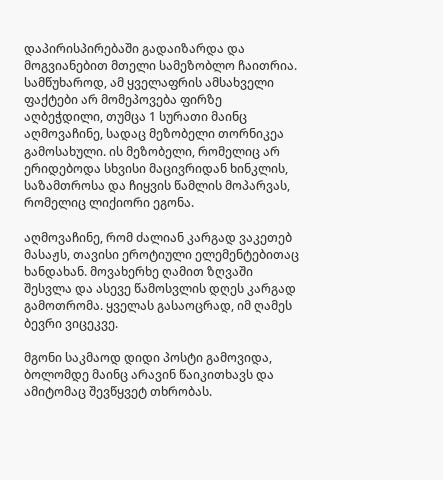დაპირისპირებაში გადაიზარდა და მოგვიანებით მთელი სამეზობლო ჩაითრია. სამწუხაროდ, ამ ყველაფრის ამსახველი ფაქტები არ მომეპოვება ფირზე აღბეჭდილი, თუმცა 1 სურათი მაინც აღმოვაჩინე, სადაც მეზობელი თორნიკეა გამოსახული. ის მეზობელი, რომელიც არ ერიდებოდა სხვისი მაცივრიდან ხინკლის, საზამთროსა და ჩიყვის წამლის მოპარვას, რომელიც ლიქიორი ეგონა.

აღმოვაჩინე, რომ ძალიან კარგად ვაკეთებ მასაჟს, თავისი ეროტიული ელემენტებითაც ხანდახან. მოვახერხე ღამით ზღვაში შესვლა და ასევე წამოსვლის დღეს კარგად გამოთრომა. ყველას გასაოცრად, იმ ღამეს ბევრი ვიცეკვე.

მგონი საკმაოდ დიდი პოსტი გამოვიდა, ბოლომდე მაინც არავინ წაიკითხავს და ამიტომაც შევწყვეტ თხრობას.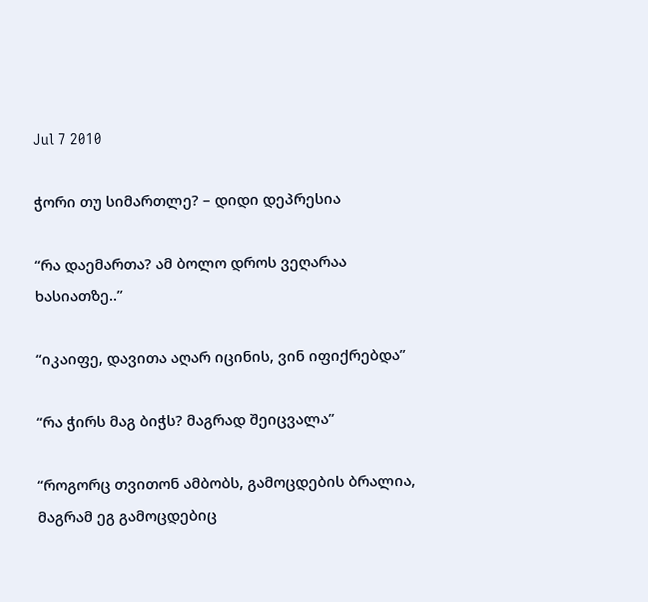Jul 7 2010

ჭორი თუ სიმართლე? – დიდი დეპრესია

“რა დაემართა? ამ ბოლო დროს ვეღარაა ხასიათზე..”

“იკაიფე, დავითა აღარ იცინის, ვინ იფიქრებდა”

“რა ჭირს მაგ ბიჭს? მაგრად შეიცვალა”

“როგორც თვითონ ამბობს, გამოცდების ბრალია, მაგრამ ეგ გამოცდებიც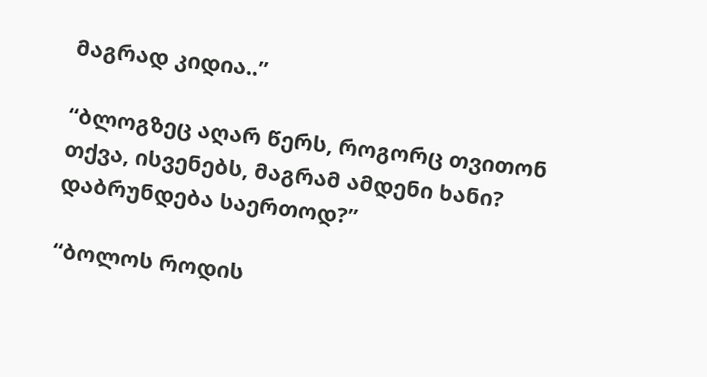მაგრად კიდია..”

“ბლოგზეც აღარ წერს, როგორც თვითონ თქვა, ისვენებს, მაგრამ ამდენი ხანი? დაბრუნდება საერთოდ?”

“ბოლოს როდის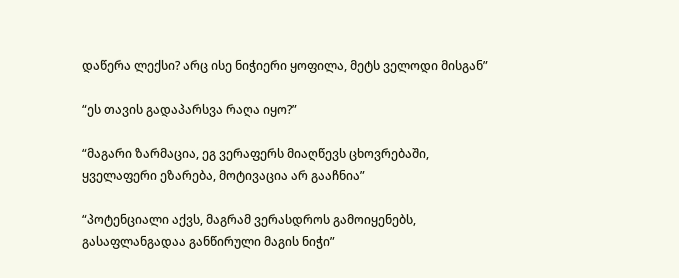დაწერა ლექსი? არც ისე ნიჭიერი ყოფილა, მეტს ველოდი მისგან”

“ეს თავის გადაპარსვა რაღა იყო?”

“მაგარი ზარმაცია, ეგ ვერაფერს მიაღწევს ცხოვრებაში, ყველაფერი ეზარება, მოტივაცია არ გააჩნია”

“პოტენციალი აქვს, მაგრამ ვერასდროს გამოიყენებს, გასაფლანგადაა განწირული მაგის ნიჭი”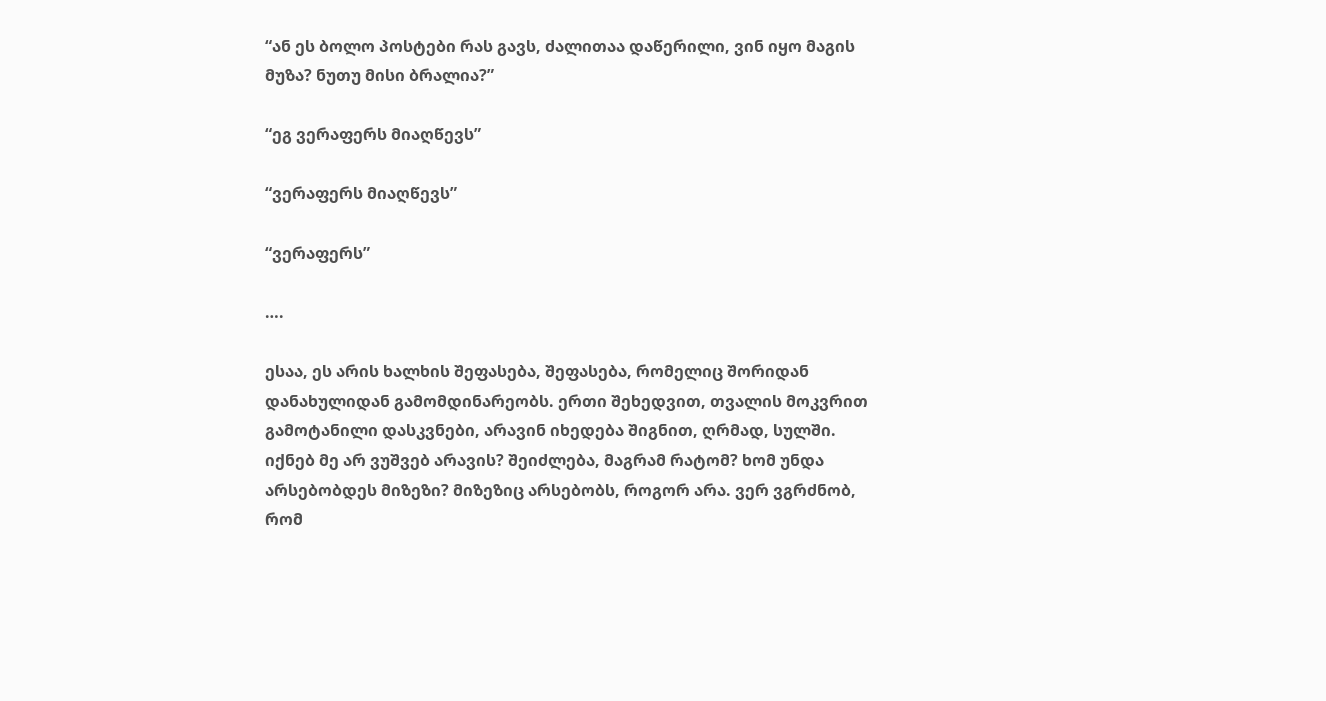“ან ეს ბოლო პოსტები რას გავს, ძალითაა დაწერილი, ვინ იყო მაგის მუზა? ნუთუ მისი ბრალია?”

“ეგ ვერაფერს მიაღწევს”

“ვერაფერს მიაღწევს”

“ვერაფერს”

….

ესაა, ეს არის ხალხის შეფასება, შეფასება, რომელიც შორიდან დანახულიდან გამომდინარეობს. ერთი შეხედვით, თვალის მოკვრით გამოტანილი დასკვნები, არავინ იხედება შიგნით, ღრმად, სულში. იქნებ მე არ ვუშვებ არავის? შეიძლება, მაგრამ რატომ? ხომ უნდა არსებობდეს მიზეზი? მიზეზიც არსებობს, როგორ არა. ვერ ვგრძნობ, რომ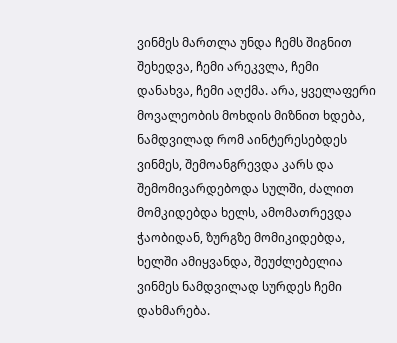ვინმეს მართლა უნდა ჩემს შიგნით შეხედვა, ჩემი არეკვლა, ჩემი დანახვა, ჩემი აღქმა. არა, ყველაფერი მოვალეობის მოხდის მიზნით ხდება, ნამდვილად რომ აინტერესებდეს ვინმეს, შემოანგრევდა კარს და შემომივარდებოდა სულში, ძალით მომკიდებდა ხელს, ამომათრევდა ჭაობიდან, ზურგზე მომიკიდებდა, ხელში ამიყვანდა, შეუძლებელია ვინმეს ნამდვილად სურდეს ჩემი დახმარება.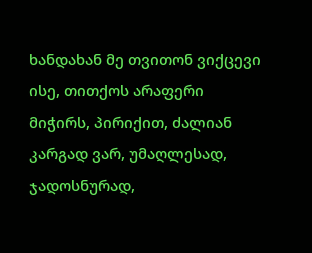ხანდახან მე თვითონ ვიქცევი ისე, თითქოს არაფერი მიჭირს, პირიქით, ძალიან კარგად ვარ, უმაღლესად, ჯადოსნურად,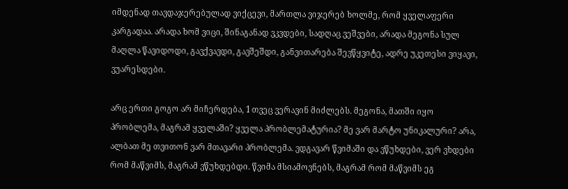იმდენად თავდაჯერებულად ვიქცევი, მართლა ვიჯერებ ხოლმე, რომ ყველაფერი კარგადაა. არადა ხომ ვიცი, შინაგანად ვკვდები, სადღაც ვეშვები, არადა მეგონა სულ მაღლა წავიდოდი, გავქვავდი, გავშეშდი, განვითარება შევწყვიტე, ადრე უკეთესი ვიყავი, ვუარესდები.

არც ერთი გოგო არ მიჩერდება, 1 თვეც ვერავინ მიძლებს. მეგონა, მათში იყო პრობლემა, მაგრამ ყველაში? ყველა პრობლემატურია? მე ვარ მარტო უნიკალური? არა, ალბათ მე თვითონ ვარ მთავარი პრობლემა. ვდგავარ წვიმაში და ვწუხდები, ვერ ვხდები რომ მაწვიმს, მაგრამ ვწუხდებდი. წვიმა მსიამოვნებს, მაგრამ რომ მაწვიმს ეგ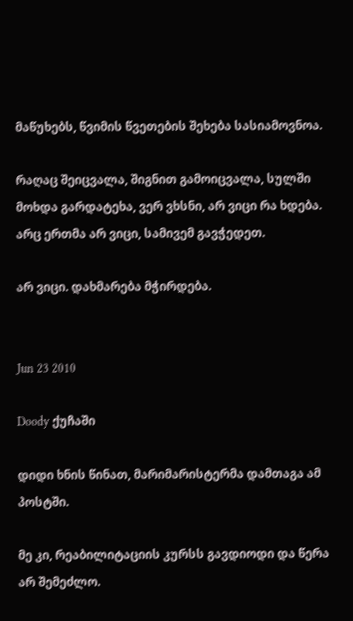მაწუხებს, წვიმის წვეთების შეხება სასიამოვნოა.

რაღაც შეიცვალა, შიგნით გამოიცვალა, სულში მოხდა გარდატეხა, ვერ ვხსნი, არ ვიცი რა ხდება. არც ერთმა არ ვიცი, სამივემ გავჭედეთ.

არ ვიცი. დახმარება მჭირდება.


Jun 23 2010

Doody ქუჩაში

დიდი ხნის წინათ, მარიმარისტერმა დამთაგა ამ პოსტში.

მე კი, რეაბილიტაციის კურსს გავდიოდი და წერა არ შემეძლო.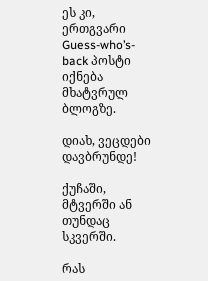ეს კი, ერთგვარი Guess-who’s-back პოსტი იქნება მხატვრულ ბლოგზე.

დიახ, ვეცდები დავბრუნდე!

ქუჩაში, მტვერში ან თუნდაც სკვერში.

რას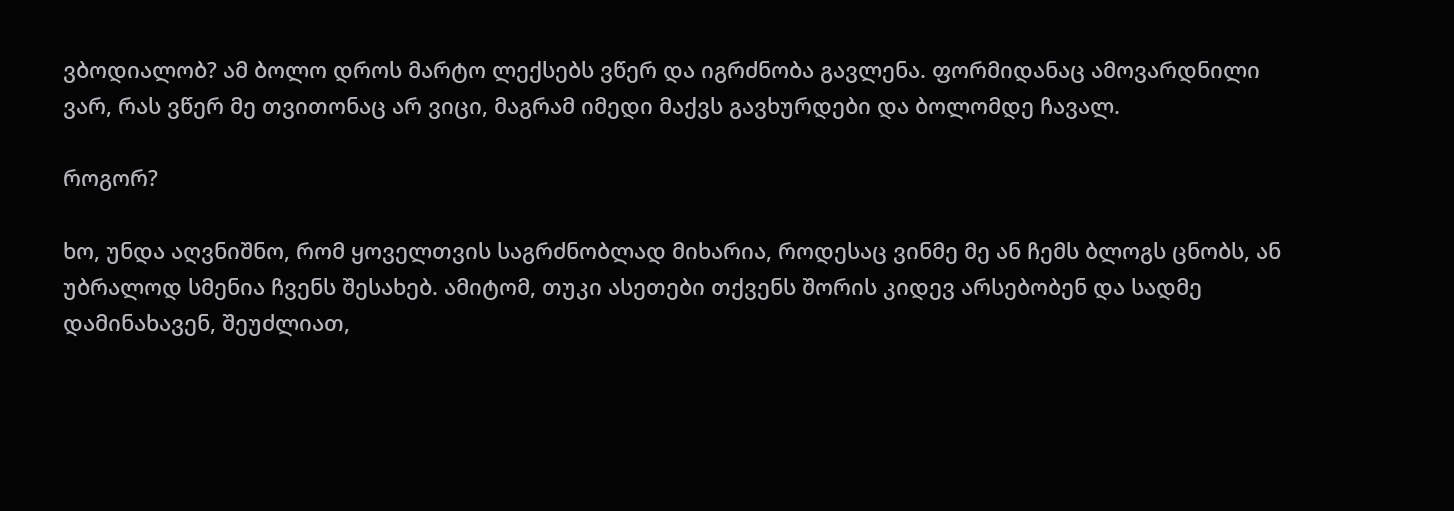ვბოდიალობ? ამ ბოლო დროს მარტო ლექსებს ვწერ და იგრძნობა გავლენა. ფორმიდანაც ამოვარდნილი ვარ, რას ვწერ მე თვითონაც არ ვიცი, მაგრამ იმედი მაქვს გავხურდები და ბოლომდე ჩავალ.

როგორ?

ხო, უნდა აღვნიშნო, რომ ყოველთვის საგრძნობლად მიხარია, როდესაც ვინმე მე ან ჩემს ბლოგს ცნობს, ან უბრალოდ სმენია ჩვენს შესახებ. ამიტომ, თუკი ასეთები თქვენს შორის კიდევ არსებობენ და სადმე დამინახავენ, შეუძლიათ,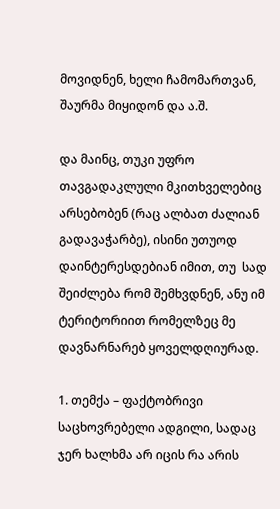მოვიდნენ, ხელი ჩამომართვან, შაურმა მიყიდონ და ა.შ.

და მაინც, თუკი უფრო თავგადაკლული მკითხველებიც არსებობენ (რაც ალბათ ძალიან გადავაჭარბე), ისინი უთუოდ დაინტერესდებიან იმით, თუ  სად შეიძლება რომ შემხვდნენ, ანუ იმ ტერიტორიით რომელზეც მე დავნარნარებ ყოველდღიურად.

1. თემქა – ფაქტობრივი საცხოვრებელი ადგილი, სადაც ჯერ ხალხმა არ იცის რა არის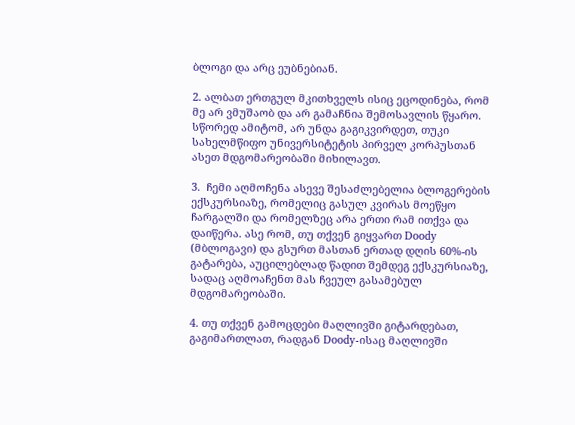ბლოგი და არც ეუბნებიან.

2. ალბათ ერთგულ მკითხველს ისიც ეცოდინება, რომ მე არ ვმუშაობ და არ გამაჩნია შემოსავლის წყარო. სწორედ ამიტომ, არ უნდა გაგიკვირდეთ, თუკი სახელმწიფო უნივერსიტეტის პირველ კორპუსთან ასეთ მდგომარეობაში მიხილავთ.

3.  ჩემი აღმოჩენა ასევე შესაძლებელია ბლოგერების ექსკურსიაზე, რომელიც გასულ კვირას მოეწყო ჩარგალში და რომელზეც არა ერთი რამ ითქვა და დაიწერა. ასე რომ, თუ თქვენ გიყვართ Doody (მბლოგავი) და გსურთ მასთან ერთად დღის 60%-ის გატარება, აუცილებლად წადით შემდეგ ექსკურსიაზე, სადაც აღმოაჩენთ მას ჩვეულ გასამებულ მდგომარეობაში.

4. თუ თქვენ გამოცდები მაღლივში გიტარდებათ, გაგიმართლათ, რადგან Doody-ისაც მაღლივში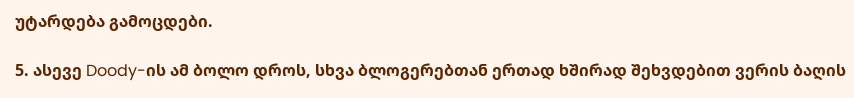უტარდება გამოცდები.

5. ასევე Doody-ის ამ ბოლო დროს, სხვა ბლოგერებთან ერთად ხშირად შეხვდებით ვერის ბაღის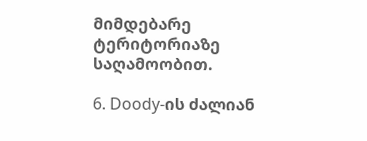მიმდებარე ტერიტორიაზე საღამოობით.

6. Doody-ის ძალიან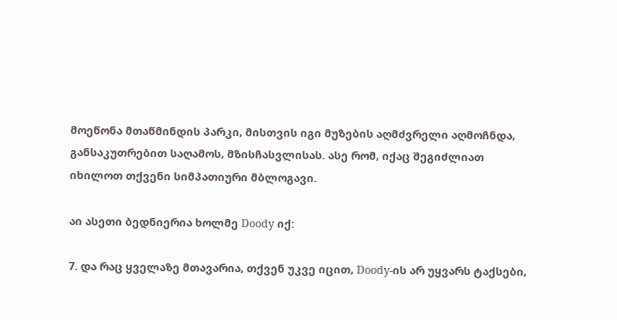მოეწონა მთაწმინდის პარკი, მისთვის იგი მუზების აღმძვრელი აღმოჩნდა, განსაკუთრებით საღამოს, მზისჩასვლისას. ასე რომ, იქაც შეგიძლიათ იხილოთ თქვენი სიმპათიური მბლოგავი.

აი ასეთი ბედნიერია ხოლმე Doody იქ:

7. და რაც ყველაზე მთავარია, თქვენ უკვე იცით, Doody-ის არ უყვარს ტაქსები,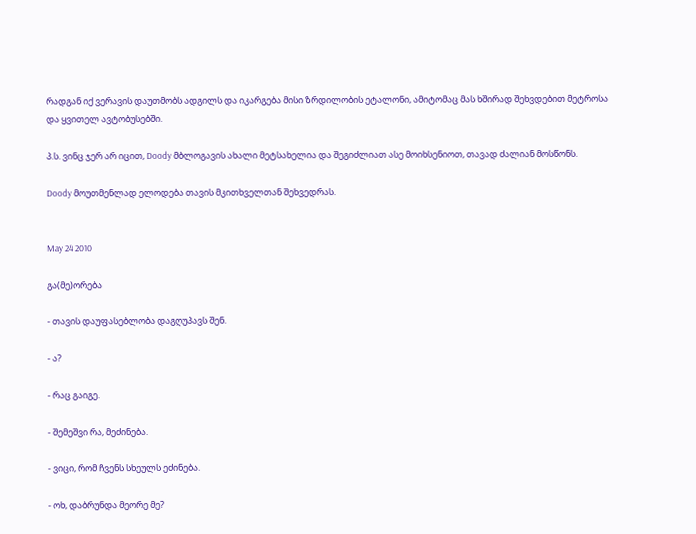რადგან იქ ვერავის დაუთმობს ადგილს და იკარგება მისი ზრდილობის ეტალონი, ამიტომაც მას ხშირად შეხვდებით მეტროსა და ყვითელ ავტობუსებში.

პ.ს. ვინც ჯერ არ იცით, Doody მბლოგავის ახალი მეტსახელია და შეგიძლიათ ასე მოიხსენიოთ, თავად ძალიან მოსწონს.

Doody მოუთმენლად ელოდება თავის მკითხველთან შეხვედრას.


May 24 2010

გა(მე)ორება

- თავის დაუფასებლობა დაგღუპავს შენ.

- ა?

- რაც გაიგე.

- შემეშვი რა, მეძინება.

- ვიცი, რომ ჩვენს სხეულს ეძინება.

- ოხ, დაბრუნდა მეორე მე?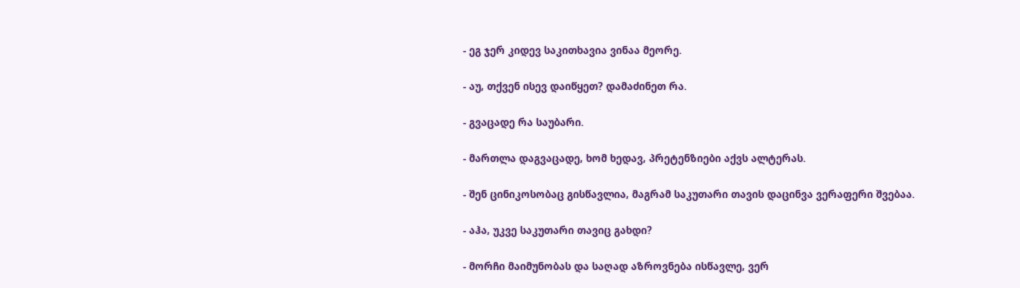- ეგ ჯერ კიდევ საკითხავია ვინაა მეორე.

- აუ, თქვენ ისევ დაიწყეთ? დამაძინეთ რა.

- გვაცადე რა საუბარი.

- მართლა დაგვაცადე, ხომ ხედავ, პრეტენზიები აქვს ალტერას.

- შენ ცინიკოსობაც გისწავლია, მაგრამ საკუთარი თავის დაცინვა ვერაფერი შვებაა.

- აჰა, უკვე საკუთარი თავიც გახდი?

- მორჩი მაიმუნობას და საღად აზროვნება ისწავლე, ვერ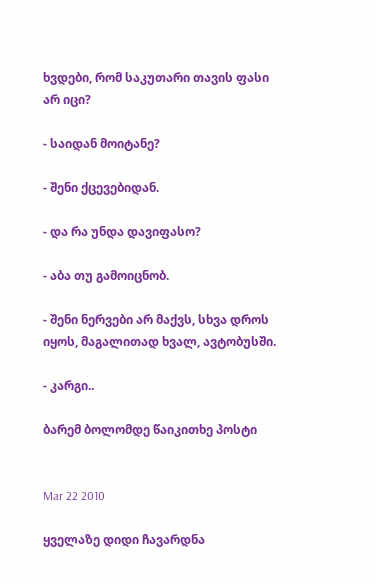ხვდები, რომ საკუთარი თავის ფასი არ იცი?

- საიდან მოიტანე?

- შენი ქცევებიდან.

- და რა უნდა დავიფასო?

- აბა თუ გამოიცნობ.

- შენი ნერვები არ მაქვს, სხვა დროს იყოს, მაგალითად ხვალ, ავტობუსში.

- კარგი..

ბარემ ბოლომდე წაიკითხე პოსტი


Mar 22 2010

ყველაზე დიდი ჩავარდნა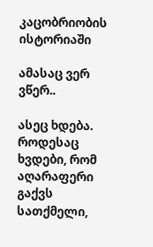კაცობრიობის ისტორიაში

ამასაც ვერ ვწერ..

ასეც ხდება. როდესაც ხვდები, რომ აღარაფერი გაქვს სათქმელი,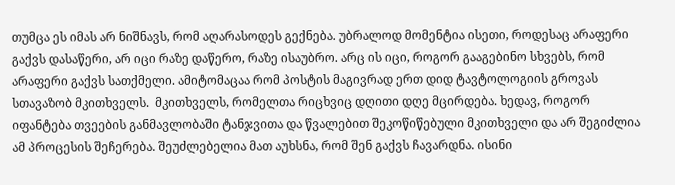თუმცა ეს იმას არ ნიშნავს, რომ აღარასოდეს გექნება. უბრალოდ მომენტია ისეთი, როდესაც არაფერი გაქვს დასაწერი, არ იცი რაზე დაწერო, რაზე ისაუბრო. არც ის იცი, როგორ გააგებინო სხვებს, რომ არაფერი გაქვს სათქმელი. ამიტომაცაა რომ პოსტის მაგივრად ერთ დიდ ტავტოლოგიის გროვას სთავაზობ მკითხველს.  მკითხველს, რომელთა რიცხვიც დღითი დღე მცირდება. ხედავ, როგორ იფანტება თვეების განმავლობაში ტანჯვითა და წვალებით შეკოწიწებული მკითხველი და არ შეგიძლია ამ პროცესის შეჩერება. შეუძლებელია მათ აუხსნა, რომ შენ გაქვს ჩავარდნა. ისინი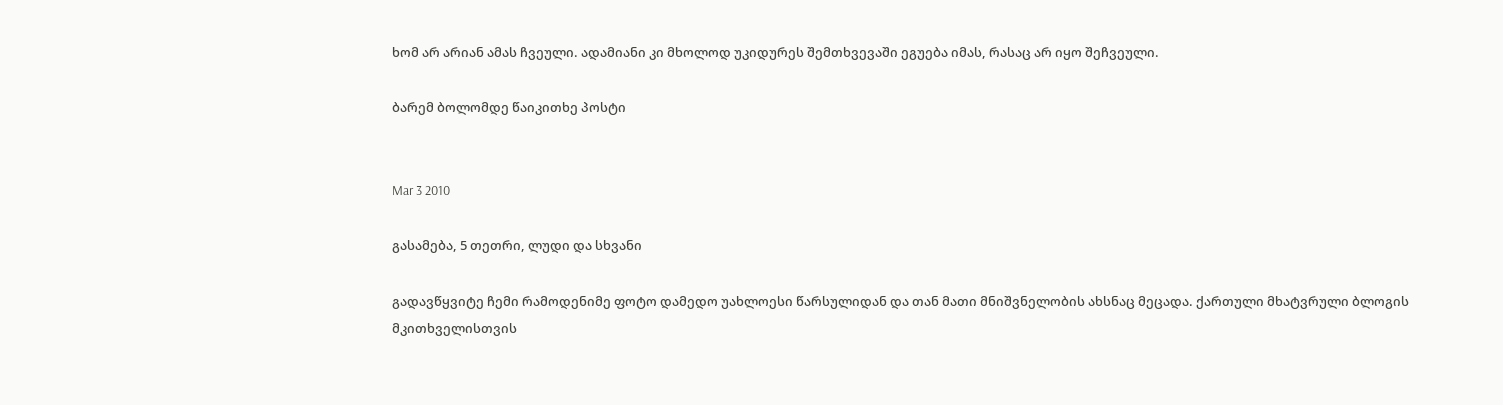ხომ არ არიან ამას ჩვეული. ადამიანი კი მხოლოდ უკიდურეს შემთხვევაში ეგუება იმას, რასაც არ იყო შეჩვეული.

ბარემ ბოლომდე წაიკითხე პოსტი


Mar 3 2010

გასამება, 5 თეთრი, ლუდი და სხვანი

გადავწყვიტე ჩემი რამოდენიმე ფოტო დამედო უახლოესი წარსულიდან და თან მათი მნიშვნელობის ახსნაც მეცადა. ქართული მხატვრული ბლოგის მკითხველისთვის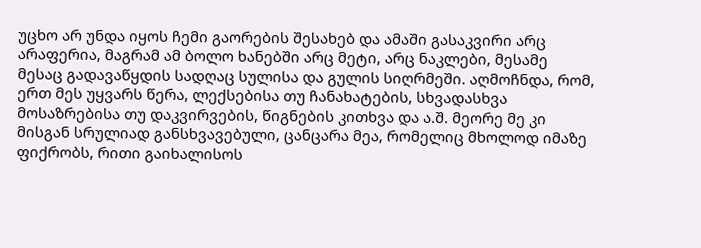უცხო არ უნდა იყოს ჩემი გაორების შესახებ და ამაში გასაკვირი არც არაფერია, მაგრამ ამ ბოლო ხანებში არც მეტი, არც ნაკლები, მესამე მესაც გადავაწყდის სადღაც სულისა და გულის სიღრმეში. აღმოჩნდა, რომ, ერთ მეს უყვარს წერა, ლექსებისა თუ ჩანახატების, სხვადასხვა მოსაზრებისა თუ დაკვირვების, წიგნების კითხვა და ა.შ. მეორე მე კი მისგან სრულიად განსხვავებული, ცანცარა მეა, რომელიც მხოლოდ იმაზე ფიქრობს, რითი გაიხალისოს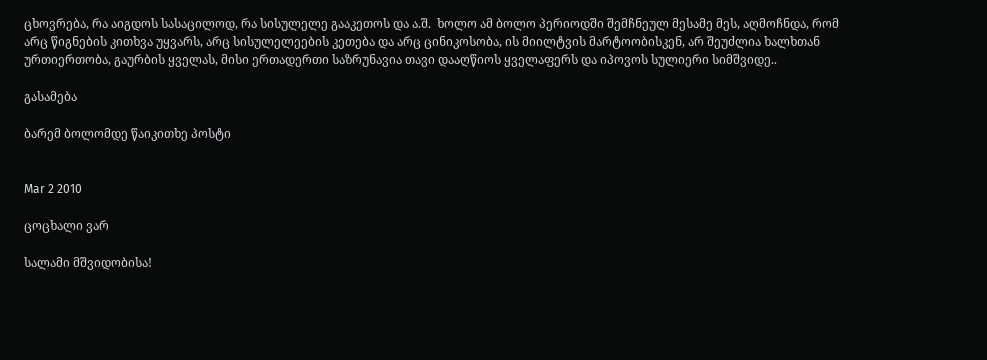ცხოვრება, რა აიგდოს სასაცილოდ, რა სისულელე გააკეთოს და ა.შ.  ხოლო ამ ბოლო პერიოდში შემჩნეულ მესამე მეს, აღმოჩნდა, რომ არც წიგნების კითხვა უყვარს, არც სისულელეების კეთება და არც ცინიკოსობა, ის მიილტვის მარტოობისკენ, არ შეუძლია ხალხთან ურთიერთობა, გაურბის ყველას, მისი ერთადერთი საზრუნავია თავი დააღწიოს ყველაფერს და იპოვოს სულიერი სიმშვიდე..

გასამება

ბარემ ბოლომდე წაიკითხე პოსტი


Mar 2 2010

ცოცხალი ვარ

სალამი მშვიდობისა!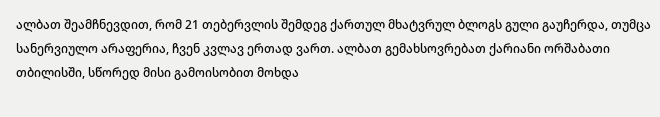ალბათ შეამჩნევდით, რომ 21 თებერვლის შემდეგ ქართულ მხატვრულ ბლოგს გული გაუჩერდა, თუმცა სანერვიულო არაფერია, ჩვენ კვლავ ერთად ვართ. ალბათ გემახსოვრებათ ქარიანი ორშაბათი თბილისში, სწორედ მისი გამოისობით მოხდა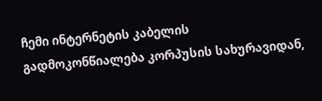ჩემი ინტერნეტის კაბელის გადმოკონწიალება კორპუსის სახურავიდან,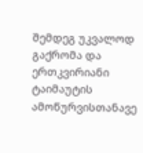შემდეგ უკვალოდ გაქრომა და ერთკვირიანი ტაიმაუტის ამოწურვისთანავე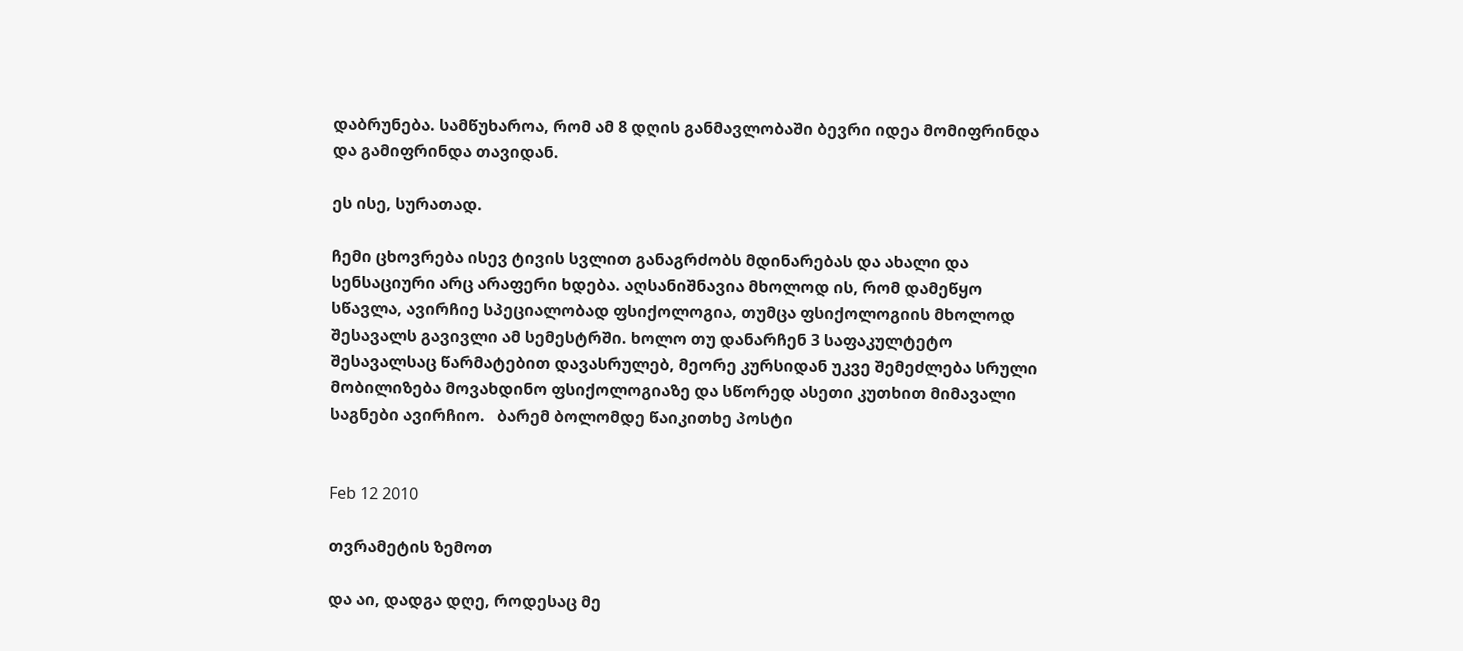დაბრუნება. სამწუხაროა, რომ ამ 8 დღის განმავლობაში ბევრი იდეა მომიფრინდა და გამიფრინდა თავიდან.

ეს ისე, სურათად.

ჩემი ცხოვრება ისევ ტივის სვლით განაგრძობს მდინარებას და ახალი და სენსაციური არც არაფერი ხდება. აღსანიშნავია მხოლოდ ის, რომ დამეწყო სწავლა, ავირჩიე სპეციალობად ფსიქოლოგია, თუმცა ფსიქოლოგიის მხოლოდ შესავალს გავივლი ამ სემესტრში. ხოლო თუ დანარჩენ 3 საფაკულტეტო შესავალსაც წარმატებით დავასრულებ, მეორე კურსიდან უკვე შემეძლება სრული მობილიზება მოვახდინო ფსიქოლოგიაზე და სწორედ ასეთი კუთხით მიმავალი საგნები ავირჩიო.   ბარემ ბოლომდე წაიკითხე პოსტი


Feb 12 2010

თვრამეტის ზემოთ

და აი, დადგა დღე, როდესაც მე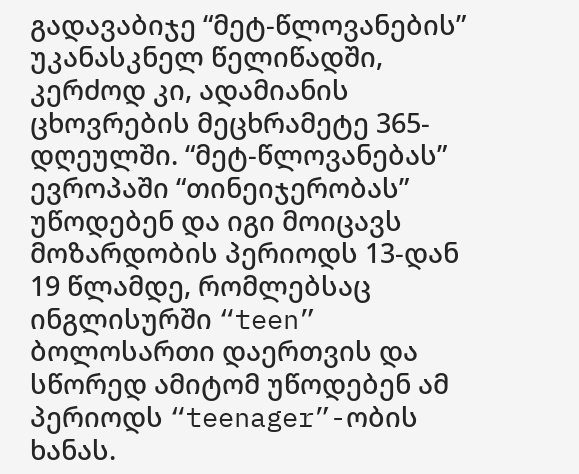გადავაბიჯე “მეტ-წლოვანების” უკანასკნელ წელიწადში, კერძოდ კი, ადამიანის ცხოვრების მეცხრამეტე 365-დღეულში. “მეტ-წლოვანებას” ევროპაში “თინეიჯერობას” უწოდებენ და იგი მოიცავს მოზარდობის პერიოდს 13-დან 19 წლამდე, რომლებსაც ინგლისურში “teen” ბოლოსართი დაერთვის და სწორედ ამიტომ უწოდებენ ამ პერიოდს “teenager”-ობის ხანას.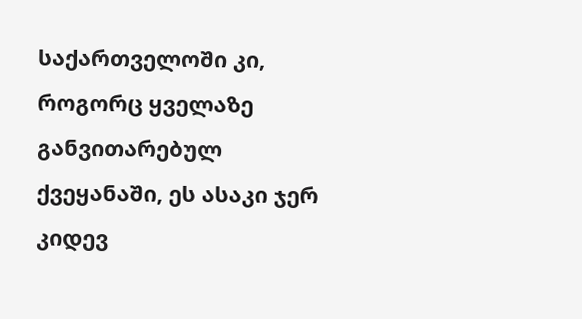საქართველოში კი, როგორც ყველაზე განვითარებულ ქვეყანაში, ეს ასაკი ჯერ კიდევ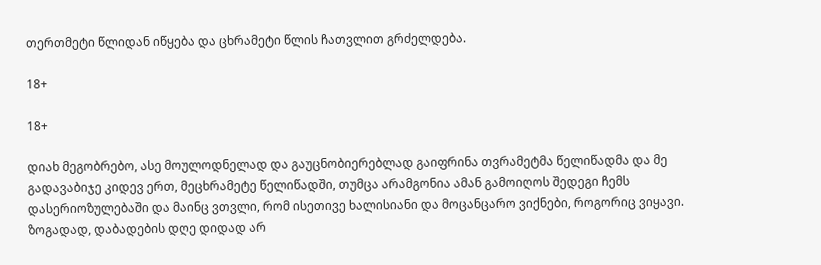თერთმეტი წლიდან იწყება და ცხრამეტი წლის ჩათვლით გრძელდება.

18+

18+

დიახ მეგობრებო, ასე მოულოდნელად და გაუცნობიერებლად გაიფრინა თვრამეტმა წელიწადმა და მე გადავაბიჯე კიდევ ერთ, მეცხრამეტე წელიწადში, თუმცა არამგონია ამან გამოიღოს შედეგი ჩემს დასერიოზულებაში და მაინც ვთვლი, რომ ისეთივე ხალისიანი და მოცანცარო ვიქნები, როგორიც ვიყავი.  ზოგადად, დაბადების დღე დიდად არ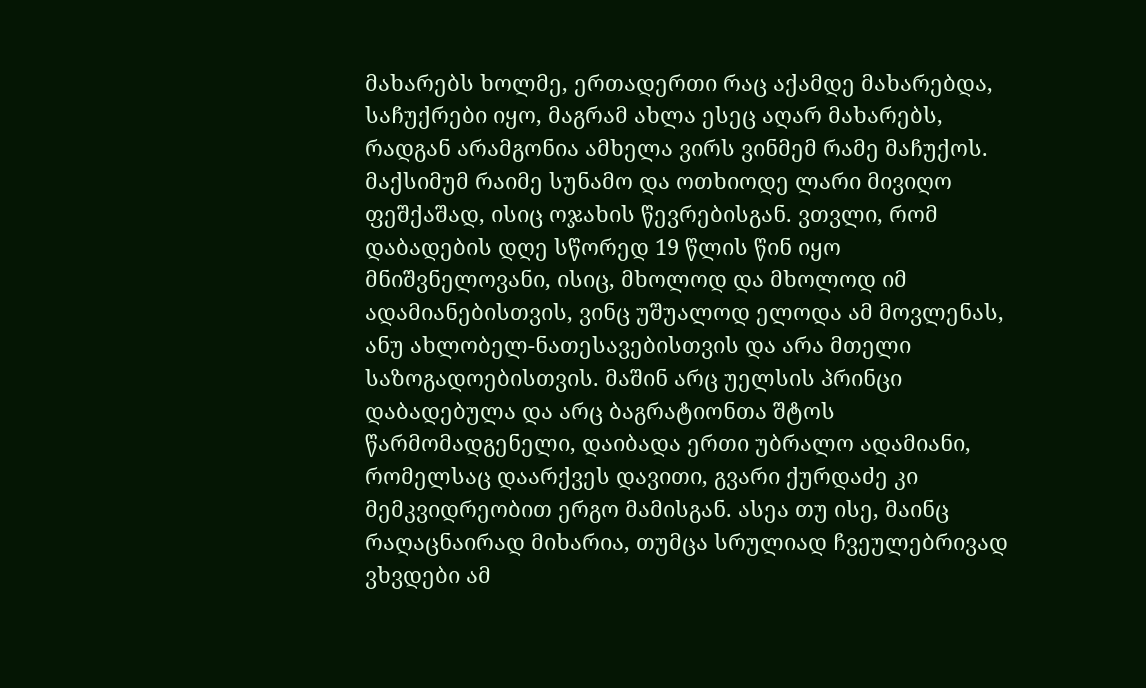მახარებს ხოლმე, ერთადერთი რაც აქამდე მახარებდა, საჩუქრები იყო, მაგრამ ახლა ესეც აღარ მახარებს, რადგან არამგონია ამხელა ვირს ვინმემ რამე მაჩუქოს. მაქსიმუმ რაიმე სუნამო და ოთხიოდე ლარი მივიღო ფეშქაშად, ისიც ოჯახის წევრებისგან. ვთვლი, რომ დაბადების დღე სწორედ 19 წლის წინ იყო მნიშვნელოვანი, ისიც, მხოლოდ და მხოლოდ იმ ადამიანებისთვის, ვინც უშუალოდ ელოდა ამ მოვლენას, ანუ ახლობელ-ნათესავებისთვის და არა მთელი საზოგადოებისთვის. მაშინ არც უელსის პრინცი დაბადებულა და არც ბაგრატიონთა შტოს წარმომადგენელი, დაიბადა ერთი უბრალო ადამიანი, რომელსაც დაარქვეს დავითი, გვარი ქურდაძე კი მემკვიდრეობით ერგო მამისგან. ასეა თუ ისე, მაინც რაღაცნაირად მიხარია, თუმცა სრულიად ჩვეულებრივად ვხვდები ამ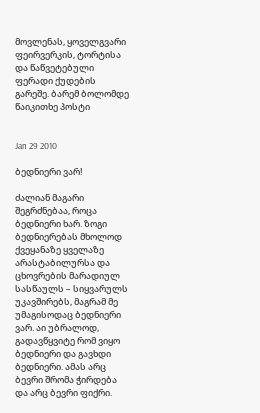მოვლენას, ყოველგვარი ფეირვერკის, ტორტისა და წაწვეტებული ფერადი ქუდების გარეშე. ბარემ ბოლომდე წაიკითხე პოსტი


Jan 29 2010

ბედნიერი ვარ!

ძალიან მაგარი შეგრძნებაა, როცა ბედნიერი ხარ. ზოგი ბედნიერებას მხოლოდ ქვეყანაზე ყველაზე არასტაბილურსა და ცხოვრების მარადიულ სასწაულს – სიყვარულს უკავშირებს, მაგრამ მე უმაგისოდაც ბედნიერი ვარ. აი უბრალოდ, გადავწყვიტე რომ ვიყო ბედნიერი და გავხდი ბედნიერი. ამას არც ბევრი შრომა ჭირდება და არც ბევრი ფიქრი.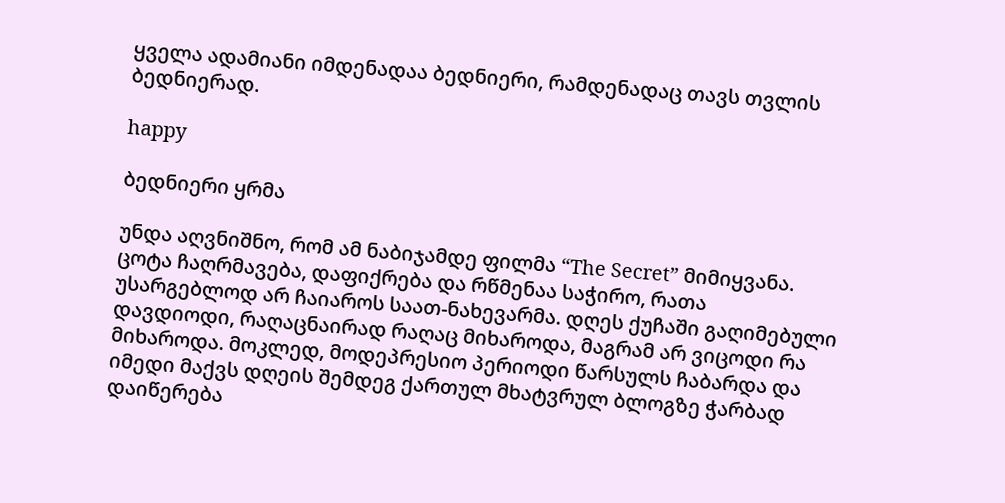ყველა ადამიანი იმდენადაა ბედნიერი, რამდენადაც თავს თვლის ბედნიერად.

happy

ბედნიერი ყრმა

უნდა აღვნიშნო, რომ ამ ნაბიჯამდე ფილმა “The Secret” მიმიყვანა. ცოტა ჩაღრმავება, დაფიქრება და რწმენაა საჭირო, რათა უსარგებლოდ არ ჩაიაროს საათ-ნახევარმა. დღეს ქუჩაში გაღიმებული დავდიოდი, რაღაცნაირად რაღაც მიხაროდა, მაგრამ არ ვიცოდი რა მიხაროდა. მოკლედ, მოდეპრესიო პერიოდი წარსულს ჩაბარდა და იმედი მაქვს დღეის შემდეგ ქართულ მხატვრულ ბლოგზე ჭარბად დაიწერება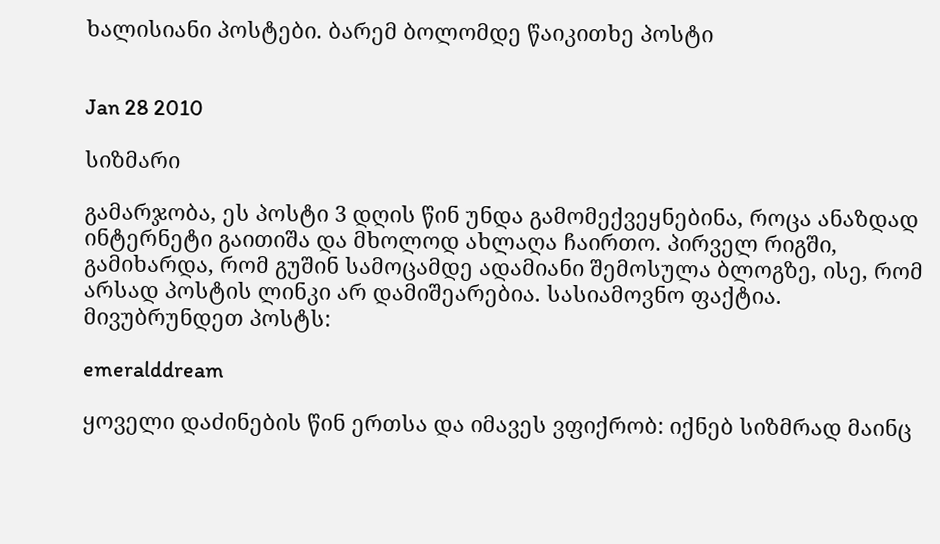ხალისიანი პოსტები. ბარემ ბოლომდე წაიკითხე პოსტი


Jan 28 2010

სიზმარი

გამარჯობა, ეს პოსტი 3 დღის წინ უნდა გამომექვეყნებინა, როცა ანაზდად ინტერნეტი გაითიშა და მხოლოდ ახლაღა ჩაირთო. პირველ რიგში, გამიხარდა, რომ გუშინ სამოცამდე ადამიანი შემოსულა ბლოგზე, ისე, რომ არსად პოსტის ლინკი არ დამიშეარებია. სასიამოვნო ფაქტია. მივუბრუნდეთ პოსტს:

emeralddream

ყოველი დაძინების წინ ერთსა და იმავეს ვფიქრობ: იქნებ სიზმრად მაინც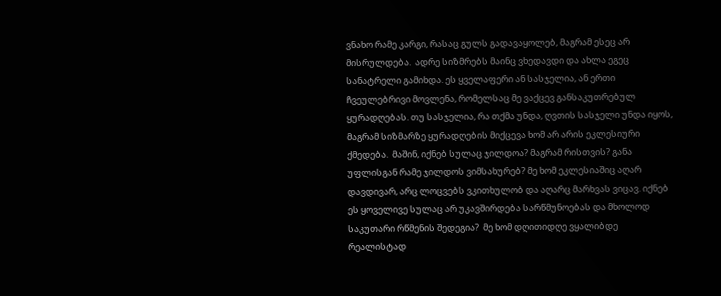ვნახო რამე კარგი, რასაც გულს გადავაყოლებ, მაგრამ ესეც არ მისრულდება.  ადრე სიზმრებს მაინც ვხედავდი და ახლა ეგეც სანატრელი გამიხდა. ეს ყველაფერი ან სასჯელია, ან ერთი ჩვეულებრივი მოვლენა, რომელსაც მე ვაქცევ განსაკუთრებულ ყურადღებას. თუ სასჯელია, რა თქმა უნდა, ღვთის სასჯელი უნდა იყოს, მაგრამ სიზმარზე ყურადღების მიქცევა ხომ არ არის ეკლესიური ქმედება.  მაშინ, იქნებ სულაც ჯილდოა? მაგრამ რისთვის? განა უფლისგან რამე ჯილდოს ვიმსახურებ? მე ხომ ეკლესიაშიც აღარ დავდივარ, არც ლოცვებს ვკითხულობ და აღარც მარხვას ვიცავ. იქნებ ეს ყოველივე სულაც არ უკავშირდება სარწმუნოებას და მხოლოდ საკუთარი რწმენის შედეგია?  მე ხომ დღითიდღე ვყალიბდე რეალისტად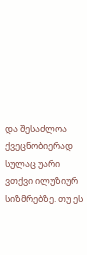და შესაძლოა ქვეცნობიერად სულაც უარი ვთქვი ილუზიურ სიზმრებზე. თუ ეს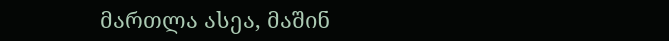მართლა ასეა, მაშინ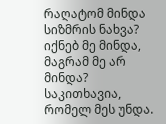რაღატომ მინდა სიზმრის ნახვა? იქნებ მე მინდა, მაგრამ მე არ მინდა? საკითხავია, რომელ მეს უნდა.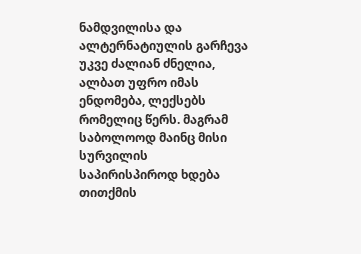ნამდვილისა და ალტერნატიულის გარჩევა უკვე ძალიან ძნელია, ალბათ უფრო იმას ენდომება, ლექსებს რომელიც წერს. მაგრამ საბოლოოდ მაინც მისი სურვილის საპირისპიროდ ხდება თითქმის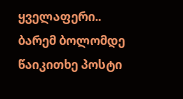ყველაფერი.. ბარემ ბოლომდე წაიკითხე პოსტი